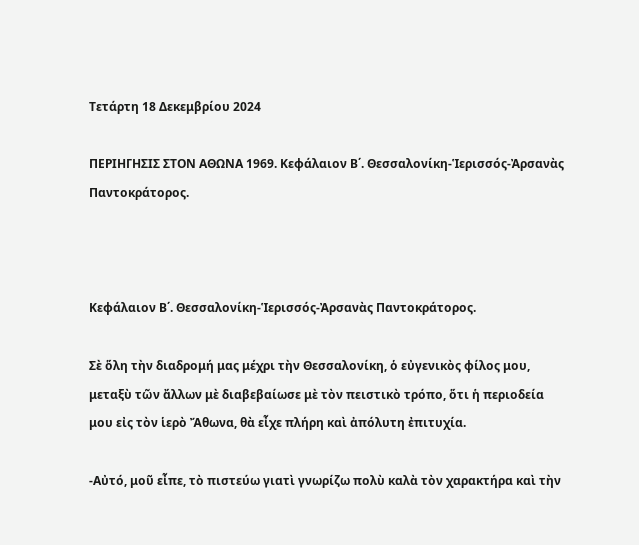Τετάρτη 18 Δεκεμβρίου 2024

ΠΕΡΙΗΓΗΣΙΣ ΣΤΟΝ ΑΘΩΝΑ 1969. Κεφάλαιον Β΄. Θεσσαλονίκη-Ἱερισσός-Ἀρσανὰς Παντοκράτορος.



Κεφάλαιον Β΄. Θεσσαλονίκη-Ἱερισσός-Ἀρσανὰς Παντοκράτορος.

Σὲ ὅλη τὴν διαδρομή μας μέχρι τὴν Θεσσαλονίκη, ὁ εὐγενικὸς φίλος μου, μεταξὺ τῶν ἄλλων μὲ διαβεβαίωσε μὲ τὸν πειστικὸ τρόπο, ὅτι ἡ περιοδεία μου εἰς τὸν ἱερὸ Ἄθωνα, θὰ εἶχε πλήρη καὶ ἀπόλυτη ἐπιτυχία.

-Αὐτό, μοῦ εἶπε, τὸ πιστεύω γιατὶ γνωρίζω πολὺ καλὰ τὸν χαρακτήρα καὶ τὴν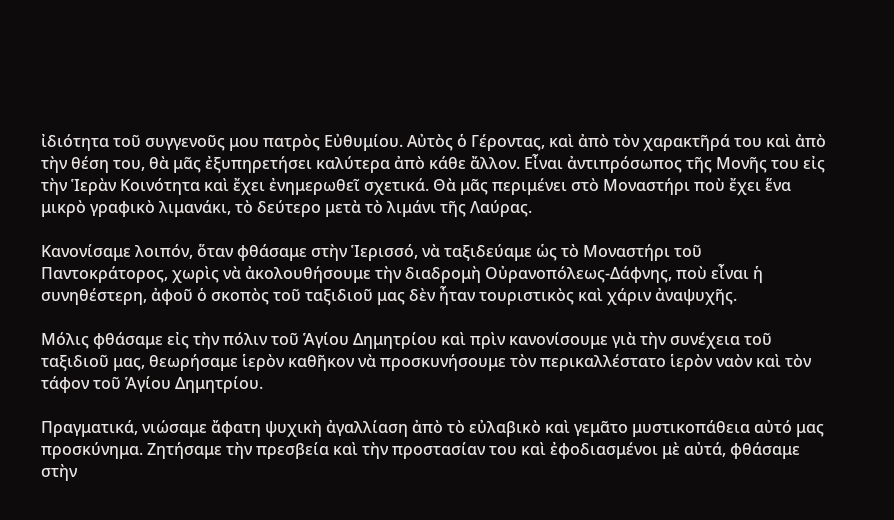ἰδιότητα τοῦ συγγενοῦς μου πατρὸς Εὐθυμίου. Αὐτὸς ὁ Γέροντας, καὶ ἀπὸ τὸν χαρακτῆρά του καὶ ἀπὸ τὴν θέση του, θὰ μᾶς ἐξυπηρετήσει καλύτερα ἀπὸ κάθε ἄλλον. Εἶναι ἀντιπρόσωπος τῆς Μονῆς του εἰς τὴν Ἱερὰν Κοινότητα καὶ ἔχει ἐνημερωθεῖ σχετικά. Θὰ μᾶς περιμένει στὸ Μοναστήρι ποὺ ἔχει ἕνα μικρὸ γραφικὸ λιμανάκι, τὸ δεύτερο μετὰ τὸ λιμάνι τῆς Λαύρας.

Κανονίσαμε λοιπόν, ὅταν φθάσαμε στὴν Ἱερισσό, νὰ ταξιδεύαμε ὡς τὸ Μοναστήρι τοῦ Παντοκράτορος, χωρὶς νὰ ἀκολουθήσουμε τὴν διαδρομὴ Οὐρανοπόλεως-Δάφνης, ποὺ εἶναι ἡ συνηθέστερη, ἀφοῦ ὁ σκοπὸς τοῦ ταξιδιοῦ μας δὲν ἦταν τουριστικὸς καὶ χάριν ἀναψυχῆς.

Μόλις φθάσαμε εἰς τὴν πόλιν τοῦ Ἁγίου Δημητρίου καὶ πρὶν κανονίσουμε γιὰ τὴν συνέχεια τοῦ ταξιδιοῦ μας, θεωρήσαμε ἱερὸν καθῆκον νὰ προσκυνήσουμε τὸν περικαλλέστατο ἱερὸν ναὸν καὶ τὸν τάφον τοῦ Ἁγίου Δημητρίου.

Πραγματικά, νιώσαμε ἄφατη ψυχικὴ ἀγαλλίαση ἀπὸ τὸ εὐλαβικὸ καὶ γεμᾶτο μυστικοπάθεια αὐτό μας προσκύνημα. Ζητήσαμε τὴν πρεσβεία καὶ τὴν προστασίαν του καὶ ἐφοδιασμένοι μὲ αὐτά, φθάσαμε στὴν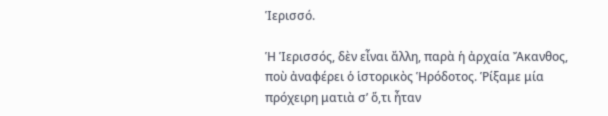Ἱερισσό.

Ἡ Ἱερισσός, δὲν εἶναι ἄλλη, παρὰ ἡ ἀρχαία Ἄκανθος, ποὺ ἀναφέρει ὁ ἱστορικὸς Ἡρόδοτος. Ῥίξαμε μία πρόχειρη ματιὰ σ’ ὅ,τι ἦταν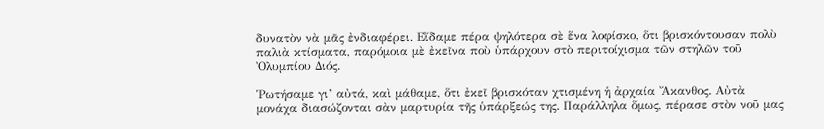δυνατὸν νὰ μᾶς ἐνδιαφέρει. Εἴδαμε πέρα ψηλότερα σὲ ἕνα λοφίσκο, ὅτι βρισκόντουσαν πολὺ παλιὰ κτίσματα, παρόμοια μὲ ἐκεῖνα ποὺ ὑπάρχουν στὸ περιτοίχισμα τῶν στηλῶν τοῦ Ὀλυμπίου Διός.

Ῥωτήσαμε γι’ αὐτά, καὶ μάθαμε, ὅτι ἐκεῖ βρισκόταν χτισμένη ἡ ἀρχαία Ἄκανθος. Αὐτὰ μονάχα διασώζονται σὰν μαρτυρία τῆς ὑπάρξεώς της. Παράλληλα ὅμως, πέρασε στὸν νοῦ μας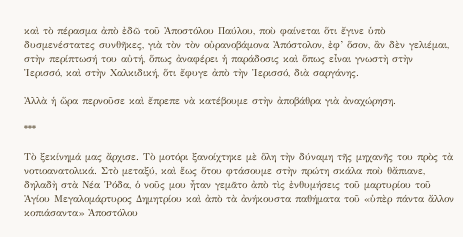καὶ τὸ πέρασμα ἀπὸ ἐδῶ τοῦ Ἀποστόλου Παύλου, ποὺ φαίνεται ὅτι ἔγινε ὑπὸ δυσμενέστατες συνθῆκες, γιὰ τὸν τὸν οὐρανοβάμονα Ἀπόστολον, ἐφ’ ὅσον, ἂν δὲν γελιέμαι, στὴν περίπτωσή του αὐτή, ὅπως ἀναφέρει ἡ παράδοσις καὶ ὅπως εἶναι γνωστὴ στὴν Ἱερισσό, καὶ στὴν Χαλκιδική, ὅτι ἔφυγε ἀπὸ τὴν Ἱερισσό, διὰ σαργάνης.

Ἀλλὰ ἡ ὥρα περνοῦσε καὶ ἔπρεπε νὰ κατέβουμε στὴν ἀποβάθρα γιὰ ἀναχώρηση.

***

Τὸ ξεκίνημά μας ἄρχισε. Τὸ μοτόρι ξανοίχτηκε μὲ ὅλη τὴν δύναμη τῆς μηχανῆς του πρὸς τὰ νοτιοανατολικά. Στὸ μεταξύ, καὶ ἕως ὅτου φτάσουμε στὴν πρώτη σκάλα ποὺ θἄπιανε, δηλαδὴ στὰ Νέα Ῥόδα, ὁ νοῦς μου ἦταν γεμᾶτο ἀπὸ τὶς ἐνθυμήσεις τοῦ μαρτυρίου τοῦ Ἁγίου Μεγαλομάρτυρος Δημητρίου καὶ ἀπὸ τὰ ἀνήκουστα παθήματα τοῦ «ὑπὲρ πάντα ἄλλον κοπιάσαντα» Ἀποστόλου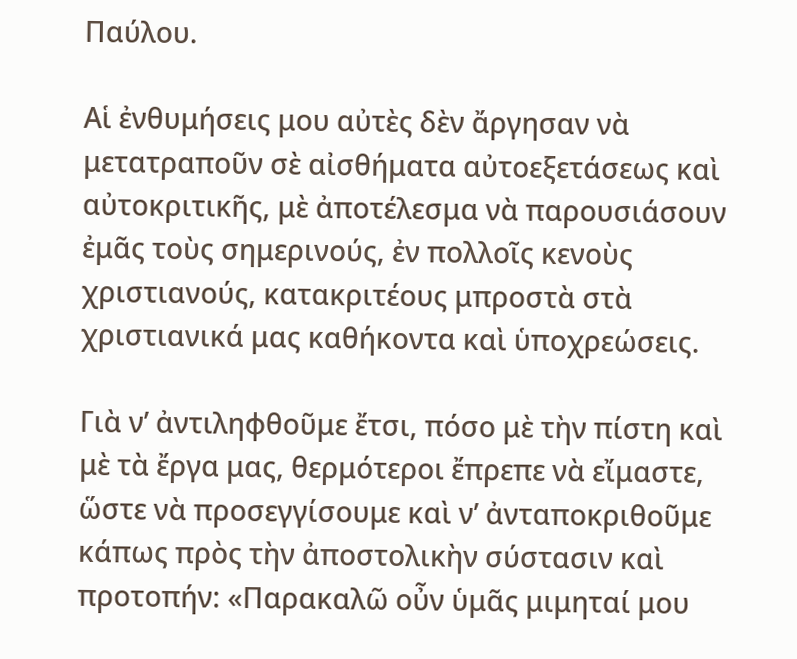Παύλου.

Αἱ ἐνθυμήσεις μου αὐτὲς δὲν ἄργησαν νὰ μετατραποῦν σὲ αἰσθήματα αὐτοεξετάσεως καὶ αὐτοκριτικῆς, μὲ ἀποτέλεσμα νὰ παρουσιάσουν ἐμᾶς τοὺς σημερινούς, ἐν πολλοῖς κενοὺς χριστιανούς, κατακριτέους μπροστὰ στὰ χριστιανικά μας καθήκοντα καὶ ὑποχρεώσεις.

Γιὰ ν’ ἀντιληφθοῦμε ἔτσι, πόσο μὲ τὴν πίστη καὶ μὲ τὰ ἔργα μας, θερμότεροι ἔπρεπε νὰ εἴμαστε, ὥστε νὰ προσεγγίσουμε καὶ ν’ ἀνταποκριθοῦμε κάπως πρὸς τὴν ἀποστολικὴν σύστασιν καὶ προτοπήν: «Παρακαλῶ οὖν ὑμᾶς μιμηταί μου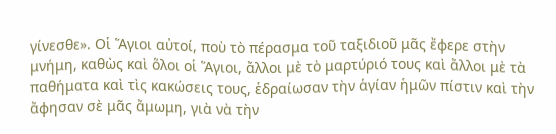γίνεσθε». Οἱ Ἅγιοι αὐτοί, ποὺ τὸ πέρασμα τοῦ ταξιδιοῦ μᾶς ἔφερε στὴν μνήμη, καθὼς καὶ ὅλοι οἱ Ἅγιοι, ἄλλοι μὲ τὸ μαρτύριό τους καὶ ἄλλοι μὲ τὰ παθήματα καὶ τὶς κακώσεις τους, ἑδραίωσαν τὴν ἁγίαν ἡμῶν πίστιν καὶ τὴν ἄφησαν σὲ μᾶς ἄμωμη, γιὰ νὰ τὴν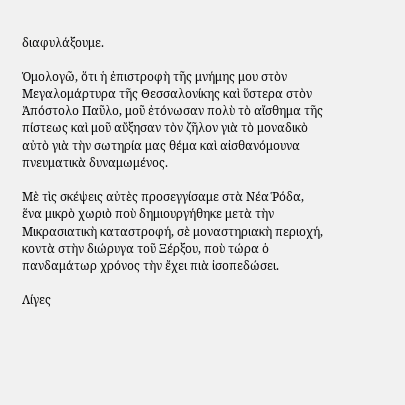διαφυλάξουμε.

Ὁμολογῶ, ὅτι ἡ ἐπιστροφὴ τῆς μνήμης μου στὸν Μεγαλομάρτυρα τῆς Θεσσαλονίκης καὶ ὕστερα στὸν Ἀπόστολο Παῦλο, μοῦ ἐτόνωσαν πολὺ τὸ αἴσθημα τῆς πίστεως καὶ μοῦ αὔξησαν τὸν ζῆλον γιὰ τὸ μοναδικὸ αὐτὸ γιὰ τὴν σωτηρία μας θέμα καὶ αἰσθανόμουνα πνευματικὰ δυναμωμένος.

Μὲ τὶς σκέψεις αὐτὲς προσεγγίσαμε στὰ Νέα Ῥόδα, ἕνα μικρὸ χωριὸ ποὺ δημιουργήθηκε μετὰ τὴν Μικρασιατικὴ καταστροφή, σὲ μοναστηριακὴ περιοχή, κοντὰ στὴν διώρυγα τοῦ Ξέρξου, ποὺ τώρα ὁ πανδαμάτωρ χρόνος τὴν ἔχει πιὰ ἰσοπεδώσει.

Λίγες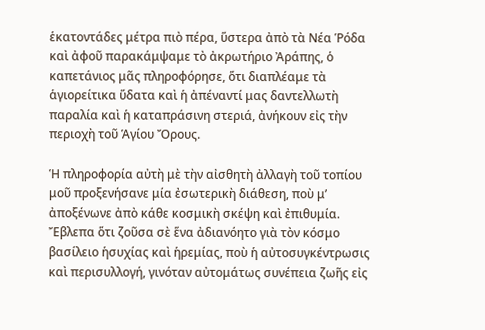ἑκατοντάδες μέτρα πιὸ πέρα, ὕστερα ἀπὸ τὰ Νέα Ῥόδα καὶ ἀφοῦ παρακάμψαμε τὸ ἀκρωτήριο Ἀράπης, ὁ καπετάνιος μᾶς πληροφόρησε, ὅτι διαπλέαμε τὰ ἁγιορείτικα ὕδατα καὶ ἡ ἀπέναντί μας δαντελλωτὴ παραλία καὶ ἡ καταπράσινη στεριά, ἀνήκουν εἰς τὴν περιοχὴ τοῦ Ἁγίου Ὄρους.

Ἡ πληροφορία αὐτὴ μὲ τὴν αἰσθητὴ ἀλλαγὴ τοῦ τοπίου μοῦ προξενήσανε μία ἐσωτερικὴ διάθεση, ποὺ μ’ ἀποξένωνε ἀπὸ κάθε κοσμικὴ σκέψη καὶ ἐπιθυμία. Ἔβλεπα ὅτι ζοῦσα σὲ ἕνα ἀδιανόητο γιὰ τὸν κόσμο βασίλειο ἡσυχίας καὶ ἡρεμίας, ποὺ ἡ αὐτοσυγκέντρωσις καὶ περισυλλογή, γινόταν αὐτομάτως συνέπεια ζωῆς εἰς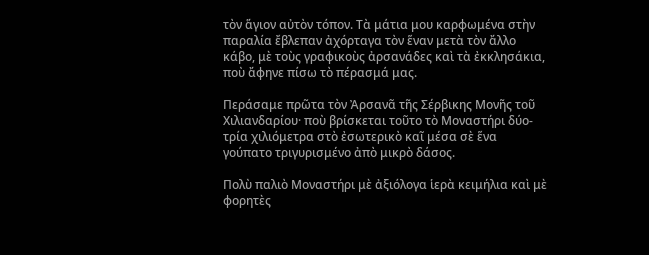τὸν ἅγιον αὐτὸν τόπον. Τὰ μάτια μου καρφωμένα στὴν παραλία ἔβλεπαν ἀχόρταγα τὸν ἕναν μετὰ τὸν ἄλλο κάβο, μὲ τοὺς γραφικοὺς ἀρσανάδες καὶ τὰ ἐκκλησάκια, ποὺ ἄφηνε πίσω τὸ πέρασμά μας.

Περάσαμε πρῶτα τὸν Ἀρσανᾶ τῆς Σέρβικης Μονῆς τοῦ Χιλιανδαρίου· ποὺ βρίσκεται τοῦτο τὸ Μοναστήρι δύο-τρία χιλιόμετρα στὸ ἐσωτερικὸ καῖ μέσα σὲ ἕνα γούπατο τριγυρισμένο ἀπὸ μικρὸ δάσος.

Πολὺ παλιὸ Μοναστήρι μὲ ἀξιόλογα ἱερὰ κειμήλια καὶ μὲ φορητὲς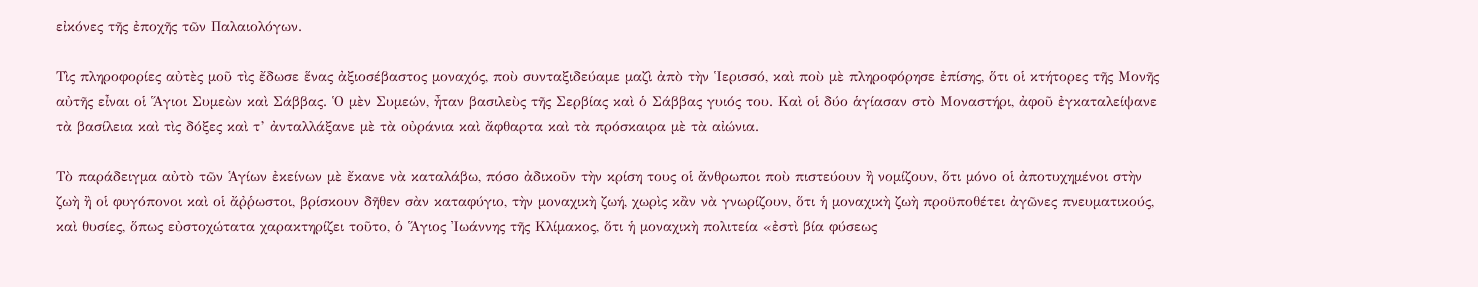εἰκόνες τῆς ἐποχῆς τῶν Παλαιολόγων.

Τὶς πληροφορίες αὐτὲς μοῦ τὶς ἔδωσε ἕνας ἀξιοσέβαστος μοναχός, ποὺ συνταξιδεύαμε μαζὶ ἀπὸ τὴν Ἱερισσό, καὶ ποὺ μὲ πληροφόρησε ἐπίσης, ὅτι οἱ κτήτορες τῆς Μονῆς αὐτῆς εἶναι οἱ Ἅγιοι Συμεὼν καὶ Σάββας. Ὁ μὲν Συμεών, ἦταν βασιλεὺς τῆς Σερβίας καὶ ὁ Σάββας γυιός του. Καὶ οἱ δύο ἁγίασαν στὸ Μοναστήρι, ἀφοῦ ἐγκαταλείψανε τὰ βασίλεια καὶ τὶς δόξες καὶ τ’ ἀνταλλάξανε μὲ τὰ οὐράνια καὶ ἄφθαρτα καὶ τὰ πρόσκαιρα μὲ τὰ αἰώνια.

Τὸ παράδειγμα αὐτὸ τῶν Ἁγίων ἐκείνων μὲ ἔκανε νὰ καταλάβω, πόσο ἀδικοῦν τὴν κρίση τους οἱ ἄνθρωποι ποὺ πιστεύουν ἢ νομίζουν, ὅτι μόνο οἱ ἀποτυχημένοι στὴν ζωὴ ἢ οἱ φυγόπονοι καὶ οἱ ἄῤῥωστοι, βρίσκουν δῆθεν σὰν καταφύγιο, τὴν μοναχικὴ ζωή, χωρὶς κἂν νὰ γνωρίζουν, ὅτι ἡ μοναχικὴ ζωὴ προϋποθέτει ἀγῶνες πνευματικούς, καὶ θυσίες, ὅπως εὐστοχώτατα χαρακτηρίζει τοῦτο, ὁ Ἅγιος Ἰωάννης τῆς Κλίμακος, ὅτι ἡ μοναχικὴ πολιτεία «ἐστὶ βία φύσεως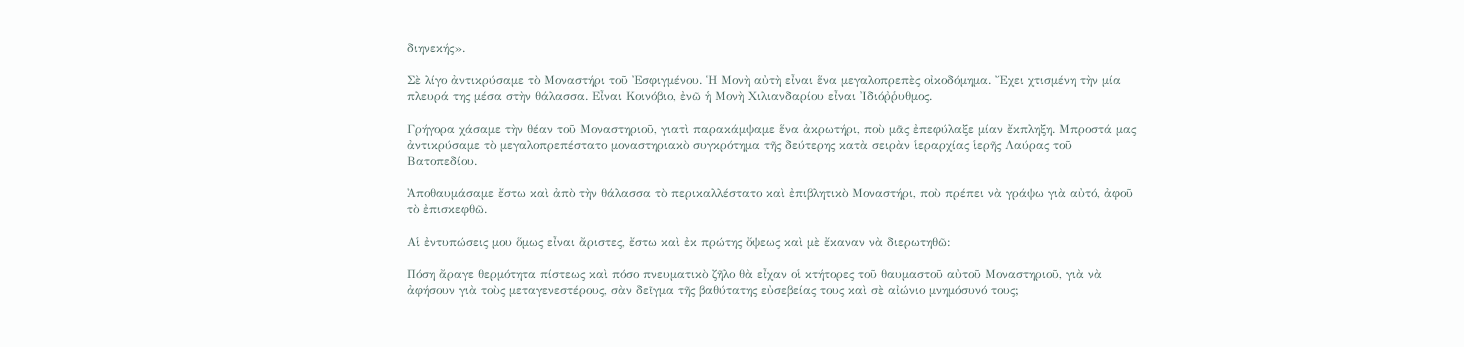διηνεκής».

Σὲ λίγο ἀντικρύσαμε τὸ Μοναστήρι τοῦ Ἐσφιγμένου. Ἡ Μονὴ αὐτὴ εἶναι ἕνα μεγαλοπρεπὲς οἰκοδόμημα. Ἔχει χτισμένη τὴν μία πλευρά της μέσα στὴν θάλασσα. Εἶναι Κοινόβιο, ἐνῶ ἡ Μονὴ Χιλιανδαρίου εἶναι Ἰδιόῤῥυθμος.

Γρήγορα χάσαμε τὴν θέαν τοῦ Μοναστηριοῦ, γιατὶ παρακάμψαμε ἕνα ἀκρωτήρι, ποὺ μᾶς ἐπεφύλαξε μίαν ἔκπληξη. Μπροστά μας ἀντικρύσαμε τὸ μεγαλοπρεπέστατο μοναστηριακὸ συγκρότημα τῆς δεύτερης κατὰ σειρὰν ἱεραρχίας ἱερῆς Λαύρας τοῦ Βατοπεδίου.

Ἀποθαυμάσαμε ἔστω καὶ ἀπὸ τὴν θάλασσα τὸ περικαλλέστατο καὶ ἐπιβλητικὸ Μοναστήρι, ποὺ πρέπει νὰ γράψω γιὰ αὐτό, ἀφοῦ τὸ ἐπισκεφθῶ.

Αἱ ἐντυπώσεις μου ὅμως εἶναι ἄριστες, ἔστω καὶ ἐκ πρώτης ὄψεως καὶ μὲ ἔκαναν νὰ διερωτηθῶ:

Πόση ἄραγε θερμότητα πίστεως καὶ πόσο πνευματικὸ ζῆλο θὰ εἶχαν οἱ κτήτορες τοῦ θαυμαστοῦ αὐτοῦ Μοναστηριοῦ, γιὰ νὰ ἀφήσουν γιὰ τοὺς μεταγενεστέρους, σὰν δεῖγμα τῆς βαθύτατης εὐσεβείας τους καὶ σὲ αἰώνιο μνημόσυνό τους;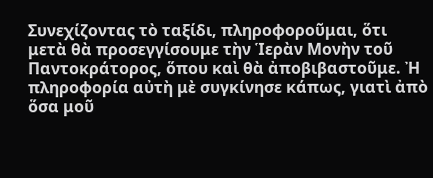Συνεχίζοντας τὸ ταξίδι, πληροφοροῦμαι, ὅτι μετὰ θὰ προσεγγίσουμε τὴν Ἱερὰν Μονὴν τοῦ Παντοκράτορος, ὅπου καὶ θὰ ἀποβιβαστοῦμε. Ἠ πληροφορία αὐτὴ μὲ συγκίνησε κάπως, γιατὶ ἀπὸ ὅσα μοῦ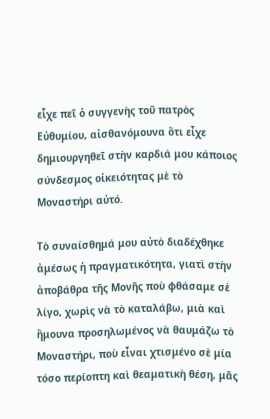εἶχε πεῖ ὁ συγγενὴς τοῦ πατρὸς Εὐθυμίου, αἰσθανόμουνα ὅτι εἶχε δημιουργηθεῖ στὴν καρδιά μου κάποιος σύνδεσμος οἰκειότητας μὲ τὸ Μοναστήρι αὐτό.

Τὸ συναίσθημά μου αὐτὸ διαδέχθηκε ἀμέσως ἡ πραγματικότητα, γιατὶ στὴν ἀποβάθρα τῆς Μονῆς ποὺ φθάσαμε σὲ λίγο, χωρὶς νὰ τὸ καταλάβω, μιὰ καὶ ἤμουνα προσηλωμένος νὰ θαυμάζω τὸ Μοναστήρι, ποὺ εἶναι χτισμένο σὲ μία τόσο περίοπτη καὶ θεαματικὴ θέση, μᾶς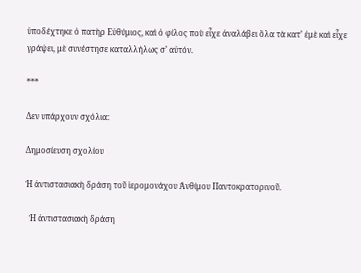ὑποδέχτηκε ὁ πατὴρ Εὐθύμιος, καὶ ὁ φίλος ποὺ εἶχε ἀναλάβει ὅλα τὰ κατ’ ἐμὲ καὶ εἶχε γράψει, μὲ συνέστησε καταλλήλως σ’ αὐτόν.

***

Δεν υπάρχουν σχόλια:

Δημοσίευση σχολίου

Ἡ ἀντιστασιακὴ δράση τοῦ ἱερομονάχου Ἀνθίμου Παντοκρατορινοῦ.

  Ἡ ἀντιστασιακὴ δράση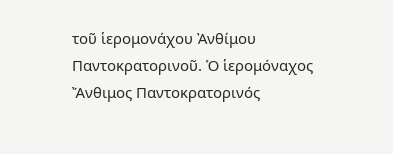τοῦ ἱερομονάχου Ἀνθίμου Παντοκρατορινοῦ. Ὁ ἱερομόναχος Ἄνθιμος Παντοκρατορινός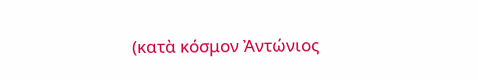(κατὰ κόσμον Ἀντώνιος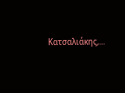Κατσαλιάκης,...